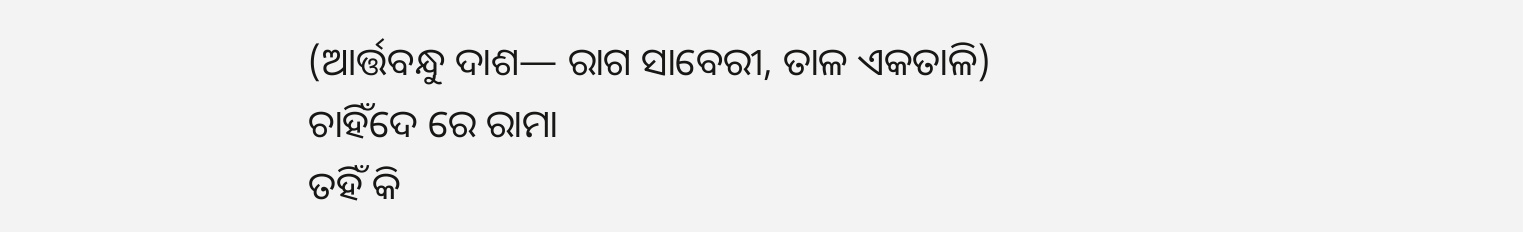(ଆର୍ତ୍ତବନ୍ଧୁ ଦାଶ— ରାଗ ସାବେରୀ, ତାଳ ଏକତାଳି)
ଚାହିଁଦେ ରେ ରାମା
ତହିଁ କି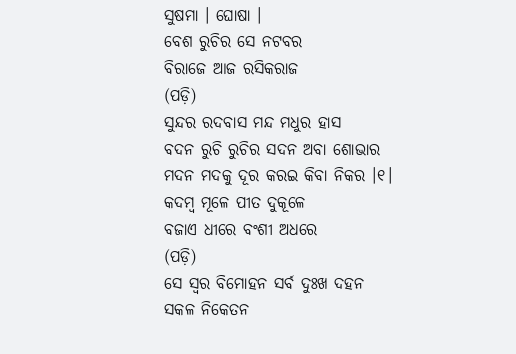ସୁଷମା । ଘୋଷା ।
ବେଶ ରୁଚିର ସେ ନଟବର
ବିରାଜେ ଆଜ ରସିକରାଜ
(ପଡ଼ି)
ସୁନ୍ଦର ରଦବାସ ମନ୍ଦ ମଧୁର ହାସ
ବଦନ ରୁଚି ରୁଚିର ସଦନ ଅବା ଶୋଭାର
ମଦନ ମଦକୁ ଦୂର କରଇ କିବା ନିକର ।୧।
କଦମ୍ବ ମୂଳେ ପୀତ ଦୁକୂଳେ
ବଜାଏ ଧୀରେ ବଂଶୀ ଅଧରେ
(ପଡ଼ି)
ସେ ସ୍ୱର ବିମୋହନ ସର୍ବ ଦୁଃଖ ଦହନ
ସକଳ ନିକେତନ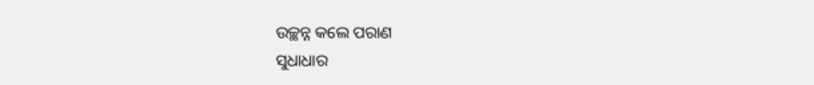ଉଚ୍ଛନ୍ନ କଲେ ପରାଣ
ସୁଧାଧାର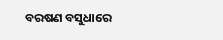ବରଷଣ ବସୁଧାରେ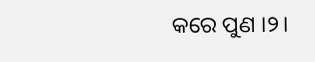କରେ ପୁଣ ।୨।